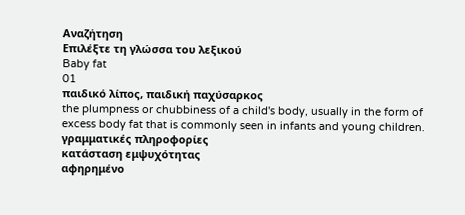Αναζήτηση
Επιλέξτε τη γλώσσα του λεξικού
Baby fat
01
παιδικό λίπος, παιδική παχύσαρκος
the plumpness or chubbiness of a child's body, usually in the form of excess body fat that is commonly seen in infants and young children.
γραμματικές πληροφορίες
κατάσταση εμψυχότητας
αφηρημένο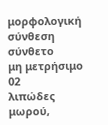μορφολογική σύνθεση
σύνθετο
μη μετρήσιμο
02
λιπώδες μωρού,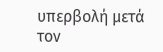υπερβολή μετά τον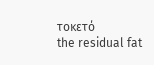τοκετό
the residual fat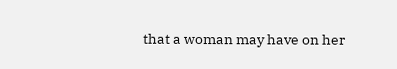that a woman may have on her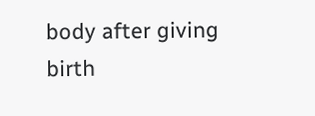body after giving birth